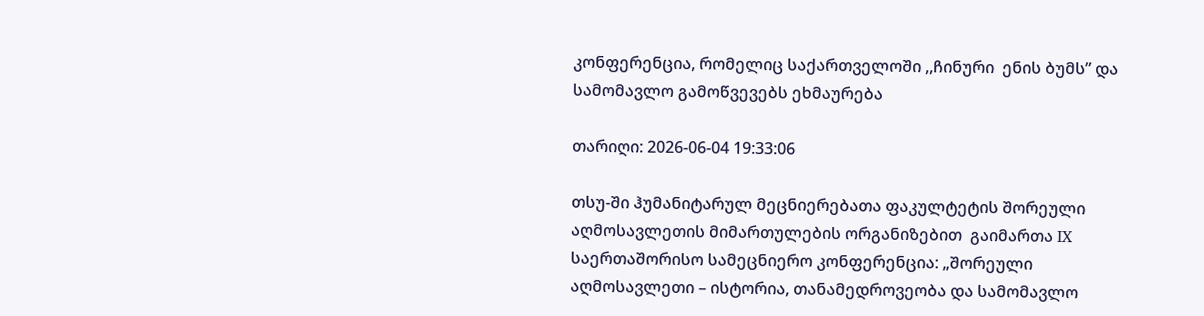კონფერენცია, რომელიც საქართველოში ,,ჩინური  ენის ბუმს” და სამომავლო გამოწვევებს ეხმაურება

თარიღი: 2026-06-04 19:33:06

თსუ-ში ჰუმანიტარულ მეცნიერებათა ფაკულტეტის შორეული აღმოსავლეთის მიმართულების ორგანიზებით  გაიმართა IX საერთაშორისო სამეცნიერო კონფერენცია: „შორეული აღმოსავლეთი – ისტორია, თანამედროვეობა და სამომავლო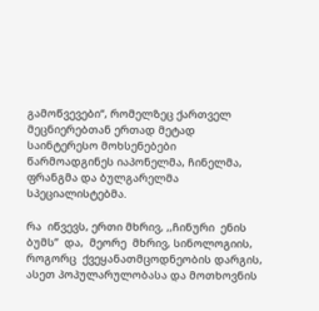გამოწვევები“, რომელზეც ქართველ მეცნიერებთან ერთად მეტად საინტერესო მოხსენებები წარმოადგინეს იაპონელმა, ჩინელმა, ფრანგმა და ბულგარელმა სპეციალისტებმა.

რა  იწვევს, ერთი მხრივ, ,,ჩინური  ენის ბუმს”  და,  მეორე  მხრივ, სინოლოგიის,  როგორც  ქვეყანათმცოდნეობის დარგის, ასეთ პოპულარულობასა და მოთხოვნის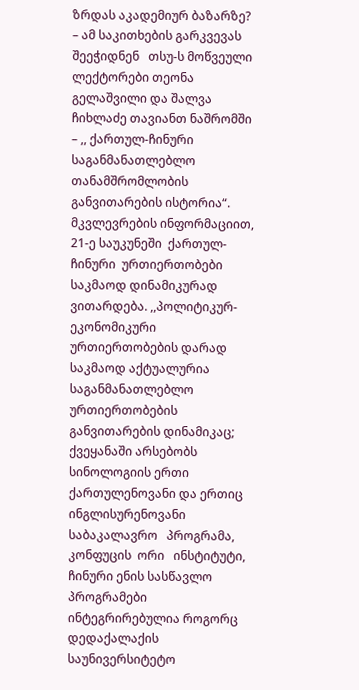ზრდას აკადემიურ ბაზარზე? – ამ საკითხების გარკვევას შეეჭიდნენ   თსუ-ს მოწვეული ლექტორები თეონა გელაშვილი და შალვა ჩიხლაძე თავიანთ ნაშრომში  – ,, ქართულ-ჩინური საგანმანათლებლო თანამშრომლობის განვითარების ისტორია“. მკვლევრების ინფორმაციით, 21-ე საუკუნეში  ქართულ-ჩინური  ურთიერთობები  საკმაოდ დინამიკურად  ვითარდება. ,,პოლიტიკურ-ეკონომიკური ურთიერთობების დარად საკმაოდ აქტუალურია საგანმანათლებლო ურთიერთობების განვითარების დინამიკაც; ქვეყანაში არსებობს სინოლოგიის ერთი ქართულენოვანი და ერთიც ინგლისურენოვანი   საბაკალავრო   პროგრამა,   კონფუცის  ორი   ინსტიტუტი,   ჩინური ენის სასწავლო პროგრამები ინტეგრირებულია როგორც  დედაქალაქის საუნივერსიტეტო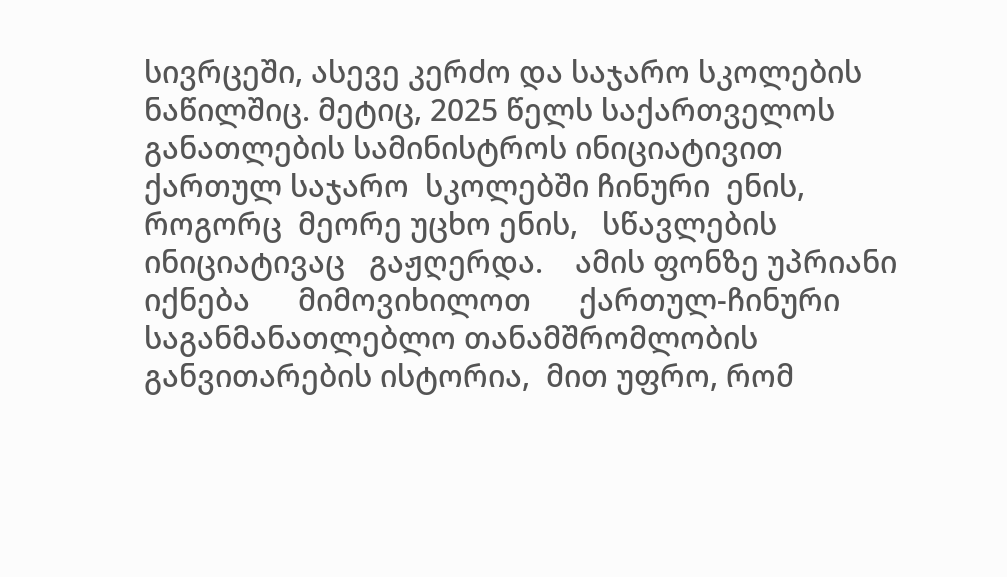სივრცეში, ასევე კერძო და საჯარო სკოლების ნაწილშიც. მეტიც, 2025 წელს საქართველოს  განათლების სამინისტროს ინიციატივით ქართულ საჯარო  სკოლებში ჩინური  ენის, როგორც  მეორე უცხო ენის,   სწავლების  ინიციატივაც   გაჟღერდა.    ამის ფონზე უპრიანი       იქნება      მიმოვიხილოთ      ქართულ-ჩინური       საგანმანათლებლო თანამშრომლობის  განვითარების ისტორია,  მით უფრო, რომ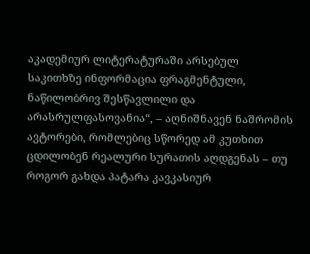აკადემიურ ლიტერატურაში არსებულ საკითხზე ინფორმაცია ფრაგმენტული, ნაწილობრივ შესწავლილი და არასრულფასოვანია“, – აღნიშნავენ ნაშრომის ავტორები, რომლებიც სწორედ ამ კუთხით ცდილობენ რეალური სურათის აღდგენას – თუ როგორ გახდა პატარა კავკასიურ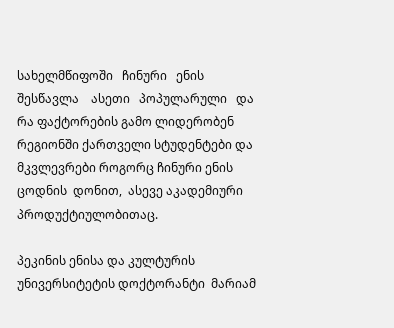სახელმწიფოში   ჩინური   ენის   შესწავლა    ასეთი   პოპულარული   და  რა ფაქტორების გამო ლიდერობენ რეგიონში ქართველი სტუდენტები და მკვლევრები როგორც ჩინური ენის ცოდნის  დონით,  ასევე აკადემიური პროდუქტიულობითაც.

პეკინის ენისა და კულტურის უნივერსიტეტის დოქტორანტი  მარიამ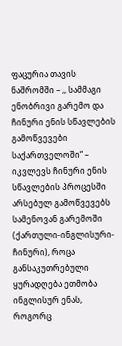ფაცურია თავის ნაშრომში – ,, სამმაგი ენობრივი გარემო და ჩინური ენის სწავლების გამოწვევები საქართველოში“ – იკვლევს ჩინური ენის სწავლების პროცესში  არსებულ გამოწვევებს სამენოვან გარემოში (ქართული-ინგლისური-ჩინური), როცა განსაკუთრებული ყურადღება ეთმობა ინგლისურ ენას, როგორც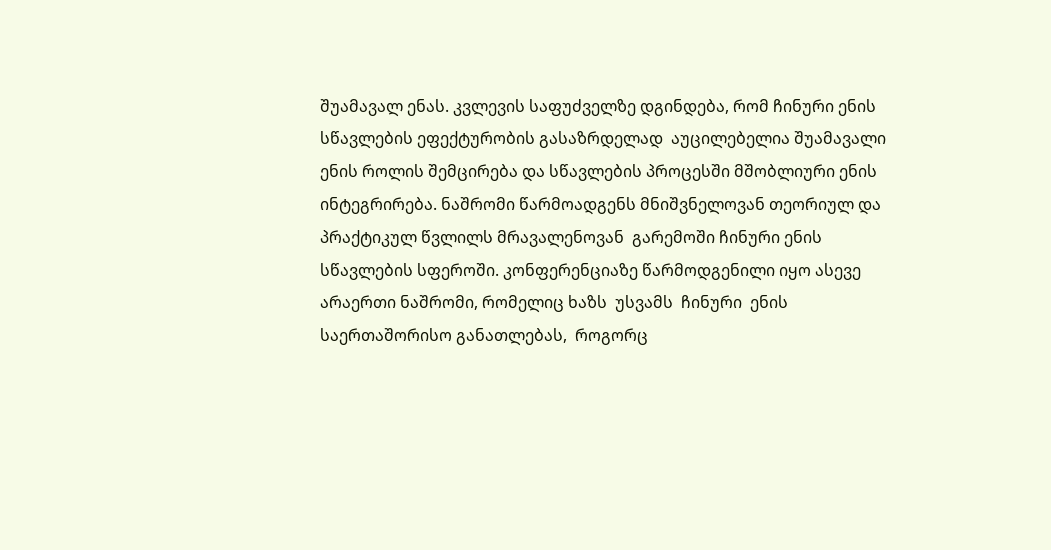შუამავალ ენას. კვლევის საფუძველზე დგინდება, რომ ჩინური ენის სწავლების ეფექტურობის გასაზრდელად  აუცილებელია შუამავალი ენის როლის შემცირება და სწავლების პროცესში მშობლიური ენის ინტეგრირება. ნაშრომი წარმოადგენს მნიშვნელოვან თეორიულ და პრაქტიკულ წვლილს მრავალენოვან  გარემოში ჩინური ენის სწავლების სფეროში. კონფერენციაზე წარმოდგენილი იყო ასევე არაერთი ნაშრომი, რომელიც ხაზს  უსვამს  ჩინური  ენის   საერთაშორისო განათლებას,  როგორც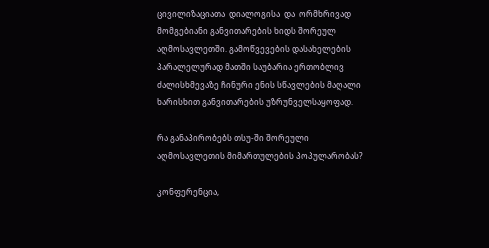ცივილიზაციათა  დიალოგისა  და  ორმხრივად  მომგებიანი განვითარების ხიდს შორეულ  აღმოსავლეთში. გამოწვევების დასახელების პარალელურად მათში საუბარია ერთობლივ ძალისხმევაზე ჩინური ენის სწავლების მაღალი ხარისხით განვითარების უზრუნველსაყოფად.

რა განაპირობებს თსუ-ში შორეული აღმოსავლეთის მიმართულების პოპულარობას?

კონფერენცია,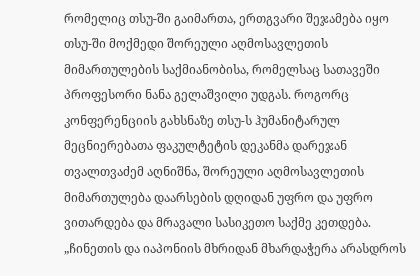რომელიც თსუ-ში გაიმართა, ერთგვარი შეჯამება იყო თსუ-ში მოქმედი შორეული აღმოსავლეთის მიმართულების საქმიანობისა, რომელსაც სათავეში პროფესორი ნანა გელაშვილი უდგას. როგორც კონფერენციის გახსნაზე თსუ-ს ჰუმანიტარულ მეცნიერებათა ფაკულტეტის დეკანმა დარეჯან თვალთვაძემ აღნიშნა, შორეული აღმოსავლეთის მიმართულება დაარსების დღიდან უფრო და უფრო ვითარდება და მრავალი სასიკეთო საქმე კეთდება. „ჩინეთის და იაპონიის მხრიდან მხარდაჭერა არასდროს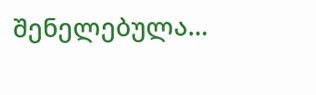შენელებულა…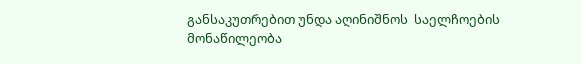განსაკუთრებით უნდა აღინიშნოს  საელჩოების მონაწილეობა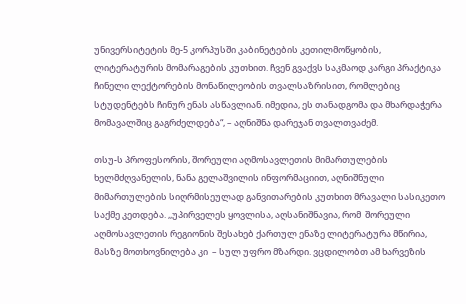უნივერსიტეტის მე-5 კორპუსში კაბინეტების კეთილმოწყობის, ლიტერატურის მომარაგების კუთხით. ჩვენ გვაქვს საკმაოდ კარგი პრაქტიკა ჩინელი ლექტორების მონაწილეობის თვალსაზრისით, რომლებიც სტუდენტებს ჩინურ ენას ასწავლიან. იმედია, ეს თანადგომა და მხარდაჭერა მომავალშიც გაგრძელდება“, – აღნიშნა დარეჯან თვალთვაძემ.

თსუ-ს პროფესორის, შორეული აღმოსავლეთის მიმართულების ხელმძღვანელის, ნანა გელაშვილის ინფორმაციით, აღნიშნული მიმართულების სიღრმისეულად განვითარების კუთხით მრავალი სასიკეთო საქმე კეთდება. ,,უპირველეს ყოვლისა, აღსანიშნავია, რომ  შორეული აღმოსავლეთის რეგიონის შესახებ ქართულ ენაზე ლიტერატურა მწირია, მასზე მოთხოვნილება კი  – სულ უფრო მზარდი. ვცდილობთ ამ ხარვეზის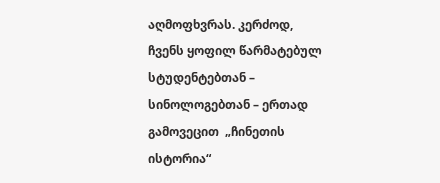აღმოფხვრას. კერძოდ,  ჩვენს ყოფილ წარმატებულ სტუდენტებთან – სინოლოგებთან – ერთად გამოვეცით  „ჩინეთის ისტორია“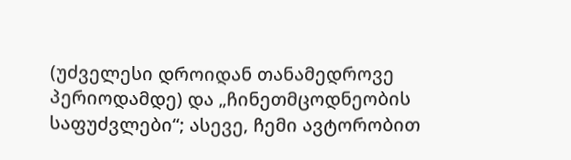(უძველესი დროიდან თანამედროვე პერიოდამდე) და „ჩინეთმცოდნეობის  საფუძვლები“; ასევე, ჩემი ავტორობით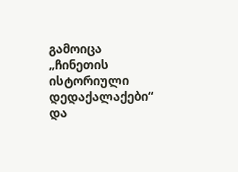გამოიცა „ჩინეთის ისტორიული დედაქალაქები“ და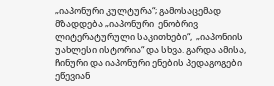„იაპონური კულტურა“; გამოსაცემად მზადდება „იაპონური  ენობრივ ლიტერატურული საკითხები“,  „იაპონიის უახლესი ისტორია“ და სხვა. გარდა ამისა,  ჩინური და იაპონური ენების პედაგოგები ეწევიან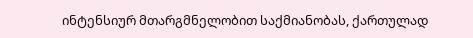ინტენსიურ მთარგმნელობით საქმიანობას, ქართულად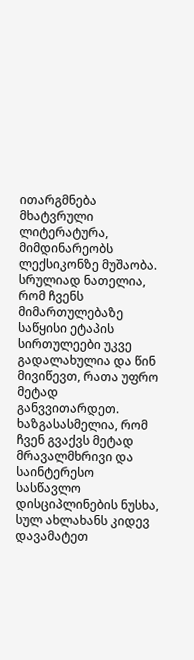ითარგმნება მხატვრული ლიტერატურა, მიმდინარეობს  ლექსიკონზე მუშაობა. სრულიად ნათელია, რომ ჩვენს მიმართულებაზე საწყისი ეტაპის  სირთულეები უკვე გადალახულია და წინ მივიწევთ, რათა უფრო მეტად განვვითარდეთ. ხაზგასასმელია, რომ ჩვენ გვაქვს მეტად მრავალმხრივი და საინტერესო სასწავლო დისციპლინების ნუსხა, სულ ახლახანს კიდევ დავამატეთ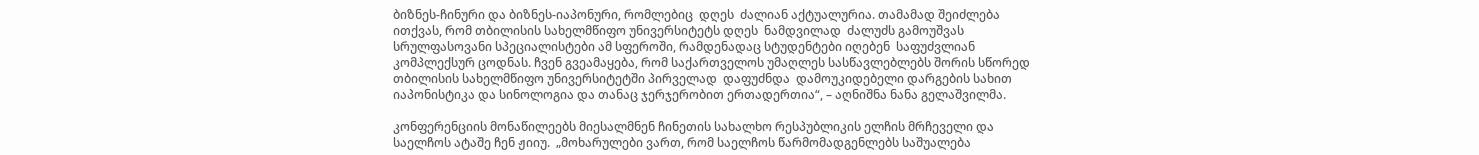ბიზნეს-ჩინური და ბიზნეს-იაპონური, რომლებიც  დღეს  ძალიან აქტუალურია. თამამად შეიძლება ითქვას, რომ თბილისის სახელმწიფო უნივერსიტეტს დღეს  ნამდვილად  ძალუძს გამოუშვას სრულფასოვანი სპეციალისტები ამ სფეროში, რამდენადაც სტუდენტები იღებენ  საფუძვლიან კომპლექსურ ცოდნას. ჩვენ გვეამაყება, რომ საქართველოს უმაღლეს სასწავლებლებს შორის სწორედ თბილისის სახელმწიფო უნივერსიტეტში პირველად  დაფუძნდა  დამოუკიდებელი დარგების სახით იაპონისტიკა და სინოლოგია და თანაც ჯერჯერობით ერთადერთია“, – აღნიშნა ნანა გელაშვილმა.

კონფერენციის მონაწილეებს მიესალმნენ ჩინეთის სახალხო რესპუბლიკის ელჩის მრჩეველი და საელჩოს ატაშე ჩენ ჟიიუ.  „მოხარულები ვართ, რომ საელჩოს წარმომადგენლებს საშუალება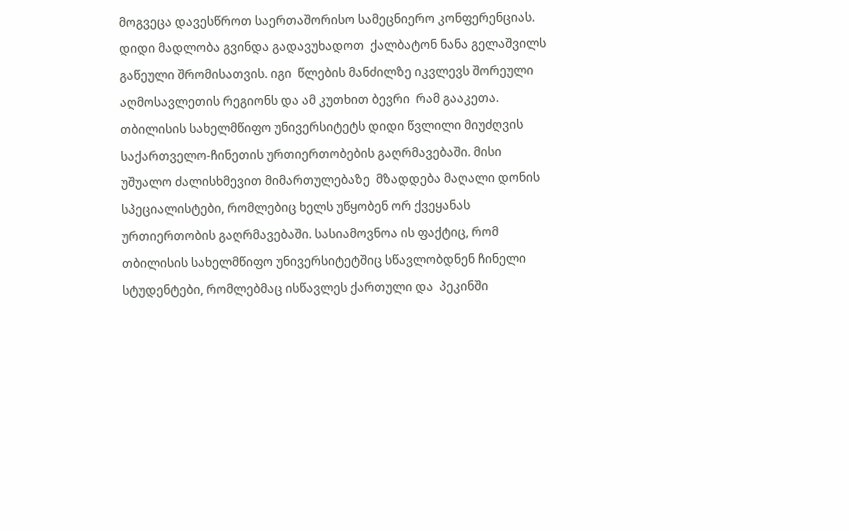მოგვეცა დავესწროთ საერთაშორისო სამეცნიერო კონფერენციას.  დიდი მადლობა გვინდა გადავუხადოთ  ქალბატონ ნანა გელაშვილს გაწეული შრომისათვის. იგი  წლების მანძილზე იკვლევს შორეული აღმოსავლეთის რეგიონს და ამ კუთხით ბევრი  რამ გააკეთა.   თბილისის სახელმწიფო უნივერსიტეტს დიდი წვლილი მიუძღვის საქართველო-ჩინეთის ურთიერთობების გაღრმავებაში. მისი უშუალო ძალისხმევით მიმართულებაზე  მზადდება მაღალი დონის სპეციალისტები, რომლებიც ხელს უწყობენ ორ ქვეყანას ურთიერთობის გაღრმავებაში. სასიამოვნოა ის ფაქტიც, რომ თბილისის სახელმწიფო უნივერსიტეტშიც სწავლობდნენ ჩინელი სტუდენტები, რომლებმაც ისწავლეს ქართული და  პეკინში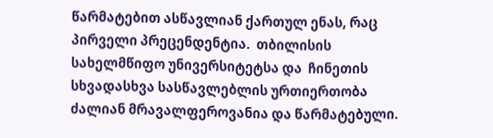წარმატებით ასწავლიან ქართულ ენას, რაც  პირველი პრეცენდენტია.  თბილისის სახელმწიფო უნივერსიტეტსა და  ჩინეთის სხვადასხვა სასწავლებლის ურთიერთობა ძალიან მრავალფეროვანია და წარმატებული.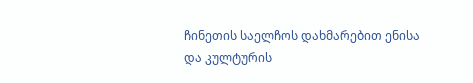ჩინეთის საელჩოს დახმარებით ენისა და კულტურის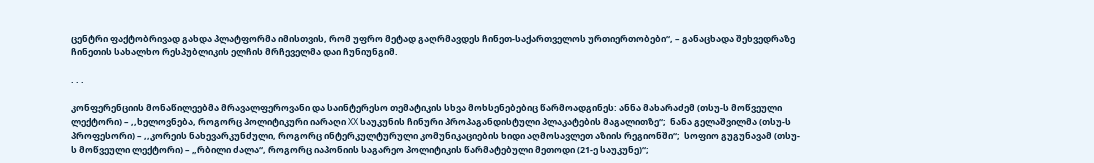ცენტრი ფაქტობრივად გახდა პლატფორმა იმისთვის, რომ უფრო მეტად გაღრმავდეს ჩინეთ-საქართველოს ურთიერთობები“, – განაცხადა შეხვედრაზე ჩინეთის სახალხო რესპუბლიკის ელჩის მრჩეველმა დაი ჩუნიუნგიმ.

. . .

კონფერენციის მონაწილეებმა მრავალფეროვანი და საინტერესო თემატიკის სხვა მოხსენებებიც წარმოადგინეს: ანნა მახარაძემ (თსუ-ს მოწვეული ლექტორი) – ,,ხელოვნება, როგორც პოლიტიკური იარაღი XX საუკუნის ჩინური პროპაგანდისტული პლაკატების მაგალითზე“;  ნანა გელაშვილმა (თსუ-ს პროფესორი) – ,,კორეის ნახევარკუნძული, როგორც ინტერკულტურული კომუნიკაციების ხიდი აღმოსავლეთ აზიის რეგიონში“;  სოფიო გუგუნავამ (თსუ-ს მოწვეული ლექტორი) – „რბილი ძალა“, როგორც იაპონიის საგარეო პოლიტიკის წარმატებული მეთოდი (21-ე საუკუნე)“;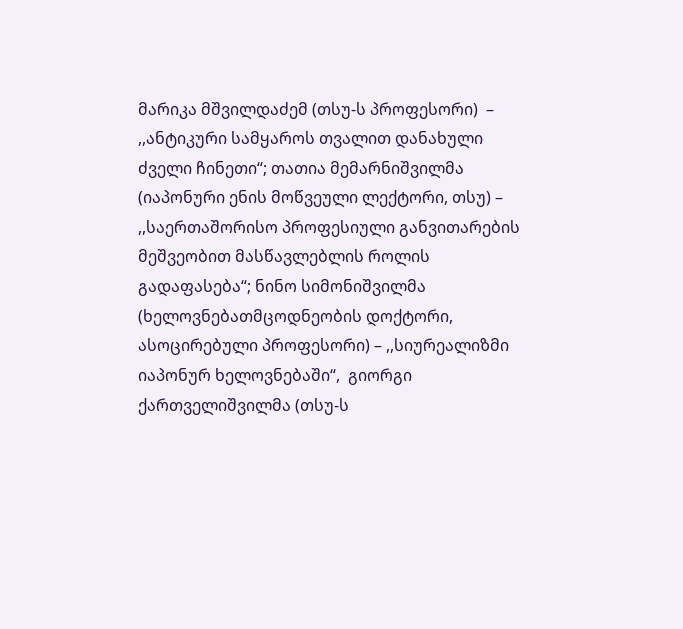მარიკა მშვილდაძემ (თსუ-ს პროფესორი)  – ,,ანტიკური სამყაროს თვალით დანახული ძველი ჩინეთი“; თათია მემარნიშვილმა (იაპონური ენის მოწვეული ლექტორი, თსუ) – ,,საერთაშორისო პროფესიული განვითარების მეშვეობით მასწავლებლის როლის გადაფასება“; ნინო სიმონიშვილმა (ხელოვნებათმცოდნეობის დოქტორი, ასოცირებული პროფესორი) – ,,სიურეალიზმი იაპონურ ხელოვნებაში“,  გიორგი ქართველიშვილმა (თსუ-ს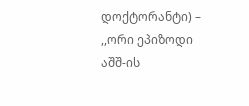დოქტორანტი) – ,,ორი ეპიზოდი აშშ-ის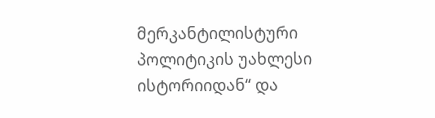მერკანტილისტური პოლიტიკის უახლესი ისტორიიდან“ და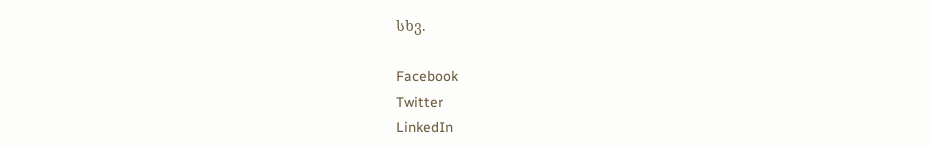სხვ.

Facebook
Twitter
LinkedIn